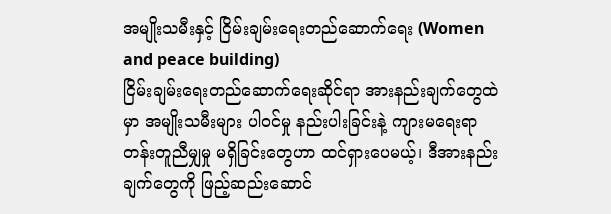အမျိုးသမီးနှင့် ငြိမ်းချမ်းရေးတည်ဆောက်ရေး (Women and peace building)
ငြိမ်းချမ်းရေးတည်ဆောက်ရေးဆိုင်ရာ အားနည်းချက်တွေထဲမှာ အမျိုးသမီးများ ပါဝင်မှု နည်းပါးခြင်းနဲ့ ကျားမရေးရာ တန်းတူညီမျှမှု မရှိခြင်းတွေဟာ ထင်ရှားပေမယ့်၊ ဒီအားနည်းချက်တွေကို ဖြည့်ဆည်းဆောင်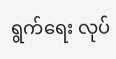ရွက်ရေး လုပ်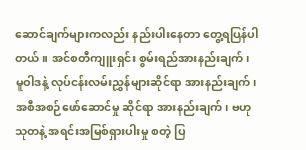ဆောင်ချက်များကလည်း နည်းပါးနေတာ တွေ့ရပြန်ပါတယ်။ အင်စတီကျူးရှင်း စွမ်းရည်အားနည်းချက်၊ မူဝါဒနဲ့ လုပ်ငန်းလမ်းညွှန်များဆိုင်ရာ အားနည်းချက်၊ အစီအစဉ်ဖော်ဆောင်မှု ဆိုင်ရာ အားနည်းချက်၊ ဗဟုသုတနဲ့ အရင်းအမြစ်ရှားပါးမှု စတဲ့ ပြ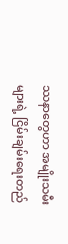ဿနာတွေဟာ အမျိုးသမီးများရဲ့ ငြိမ်းချမ်းရေးတည်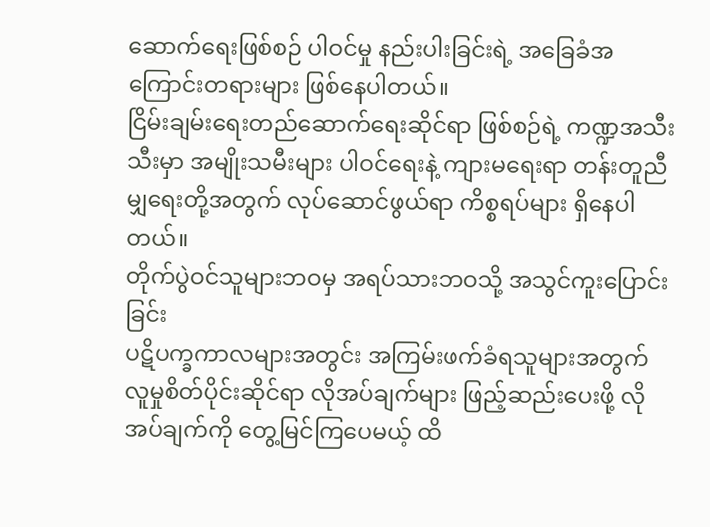ဆောက်ရေးဖြစ်စဉ် ပါဝင်မှု နည်းပါးခြင်းရဲ့ အခြေခံအကြောင်းတရားများ ဖြစ်နေပါတယ်။
ငြိမ်းချမ်းရေးတည်ဆောက်ရေးဆိုင်ရာ ဖြစ်စဉ်ရဲ့ ကဏ္ဍအသီးသီးမှာ အမျိုးသမီးများ ပါဝင်ရေးနဲ့ ကျားမရေးရာ တန်းတူညီမျှရေးတို့အတွက် လုပ်ဆောင်ဖွယ်ရာ ကိစ္စရပ်များ ရှိနေပါတယ်။
တိုက်ပွဲဝင်သူများဘဝမှ အရပ်သားဘဝသို့ အသွင်ကူးပြောင်းခြင်း
ပဋိပက္ခကာလများအတွင်း အကြမ်းဖက်ခံရသူများအတွက် လူမှုစိတ်ပိုင်းဆိုင်ရာ လိုအပ်ချက်များ ဖြည့်ဆည်းပေးဖို့ လိုအပ်ချက်ကို တွေ့မြင်ကြပေမယ့် ထိ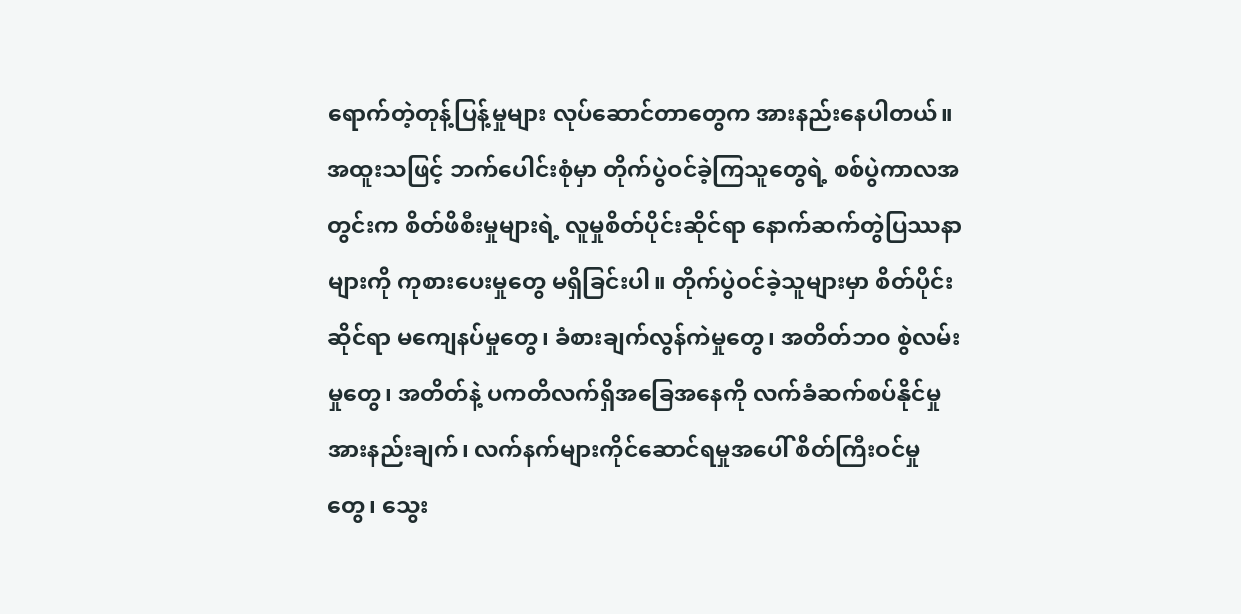ရောက်တဲ့တုန့်ပြန့်မှုများ လုပ်ဆောင်တာတွေက အားနည်းနေပါတယ်။ အထူးသဖြင့် ဘက်ပေါင်းစုံမှာ တိုက်ပွဲဝင်ခဲ့ကြသူတွေရဲ့ စစ်ပွဲကာလအတွင်းက စိတ်ဖိစီးမှုများရဲ့ လူမှုစိတ်ပိုင်းဆိုင်ရာ နောက်ဆက်တွဲပြဿနာများကို ကုစားပေးမှုတွေ မရှိခြင်းပါ။ တိုက်ပွဲဝင်ခဲ့သူများမှာ စိတ်ပိုင်းဆိုင်ရာ မကျေနပ်မှုတွေ၊ ခံစားချက်လွန်ကဲမှုတွေ၊ အတိတ်ဘ၀ စွဲလမ်းမှုတွေ၊ အတိတ်နဲ့ ပကတိလက်ရှိအခြေအနေကို လက်ခံဆက်စပ်နိုင်မှု အားနည်းချက်၊ လက်နက်များကိုင်ဆောင်ရမှုအပေါ် စိတ်ကြီးဝင်မှုတွေ၊ သွေး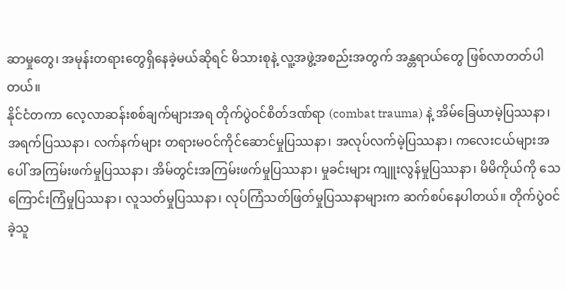ဆာမှုတွေ၊ အမုန်းတရားတွေရှိနေခဲ့မယ်ဆိုရင် မိသားစုနဲ့ လူ့အဖွဲ့အစည်းအတွက် အန္တရာယ်တွေ ဖြစ်လာတတ်ပါတယ်။
နိုင်ငံတကာ လေ့လာဆန်းစစ်ချက်များအရ တိုက်ပွဲဝင်စိတ်ဒဏ်ရာ (combat trauma) နဲ့ အိမ်ခြေယာမဲ့ပြဿနာ၊ အရက်ပြဿနာ၊ လက်နက်များ တရားမဝင်ကိုင်ဆောင်မှုပြဿနာ၊ အလုပ်လက်မဲ့ပြဿနာ၊ ကလေးငယ်များအပေါ် အကြမ်းဖက်မှုပြဿနာ၊ အိမ်တွင်းအကြမ်းဖက်မှုပြဿနာ၊ မှုခင်းများ ကျူးလွန်မှုပြဿနာ၊ မိမိကိုယ်ကို သေကြောင်းကြံမှုပြဿနာ၊ လူသတ်မှုပြဿနာ၊ လုပ်ကြံသတ်ဖြတ်မှုပြဿနာများက ဆက်စပ်နေပါတယ်။ တိုက်ပွဲဝင်ခဲ့သူ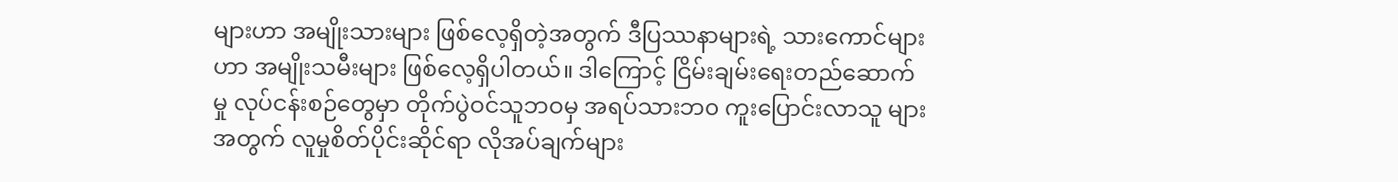များဟာ အမျိုးသားများ ဖြစ်လေ့ရှိတဲ့အတွက် ဒီပြဿနာများရဲ့ သားကောင်များဟာ အမျိုးသမီးများ ဖြစ်လေ့ရှိပါတယ်။ ဒါကြောင့် ငြိမ်းချမ်းရေးတည်ဆောက်မှု လုပ်ငန်းစဉ်တွေမှာ တိုက်ပွဲဝင်သူဘဝမှ အရပ်သားဘ၀ ကူးပြောင်းလာသူ များအတွက် လူမှုစိတ်ပိုင်းဆိုင်ရာ လိုအပ်ချက်များ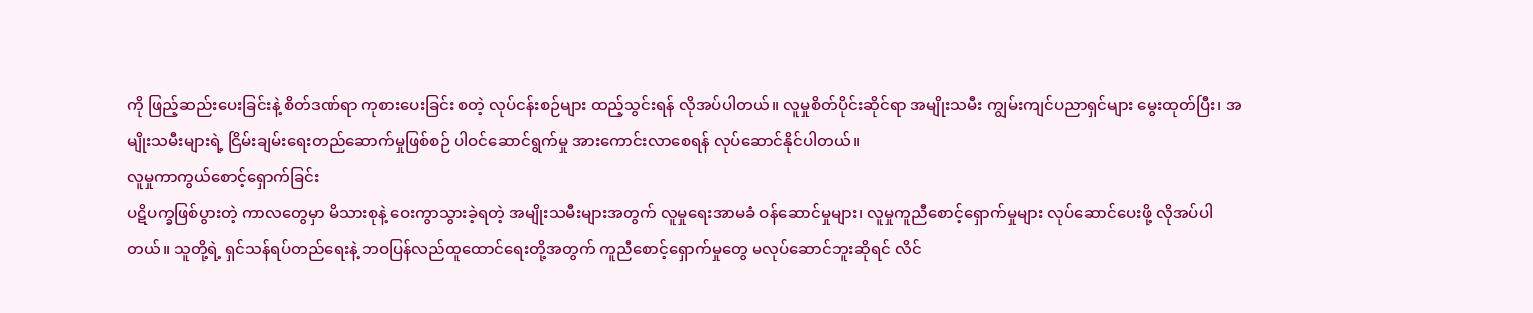ကို ဖြည့်ဆည်းပေးခြင်းနဲ့ စိတ်ဒဏ်ရာ ကုစားပေးခြင်း စတဲ့ လုပ်ငန်းစဉ်များ ထည့်သွင်းရန် လိုအပ်ပါတယ်။ လူမှုစိတ်ပိုင်းဆိုင်ရာ အမျိုးသမီး ကျွမ်းကျင်ပညာရှင်များ မွေးထုတ်ပြီး၊ အမျိုးသမီးများရဲ့ ငြိမ်းချမ်းရေးတည်ဆောက်မှုဖြစ်စဉ် ပါဝင်ဆောင်ရွက်မှု အားကောင်းလာစေရန် လုပ်ဆောင်နိုင်ပါတယ်။
လူမှုကာကွယ်စောင့်ရှောက်ခြင်း
ပဋိပက္ခဖြစ်ပွားတဲ့ ကာလတွေမှာ မိသားစုနဲ့ ဝေးကွာသွားခဲ့ရတဲ့ အမျိုးသမီးများအတွက် လူမှုရေးအာမခံ ဝန်ဆောင်မှုများ၊ လူမှုကူညီစောင့်ရှောက်မှုများ လုပ်ဆောင်ပေးဖို့ လိုအပ်ပါတယ်။ သူတို့ရဲ့ ရှင်သန်ရပ်တည်ရေးနဲ့ ဘဝပြန်လည်ထူထောင်ရေးတို့အတွက် ကူညီစောင့်ရှောက်မှုတွေ မလုပ်ဆောင်ဘူးဆိုရင် လိင်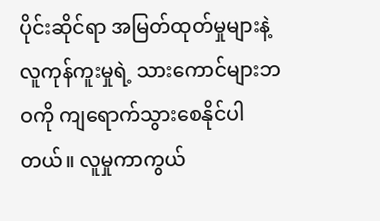ပိုင်းဆိုင်ရာ အမြတ်ထုတ်မှုများနဲ့ လူကုန်ကူးမှုရဲ့ သားကောင်များဘဝကို ကျရောက်သွားစေနိုင်ပါတယ်။ လူမှုကာကွယ်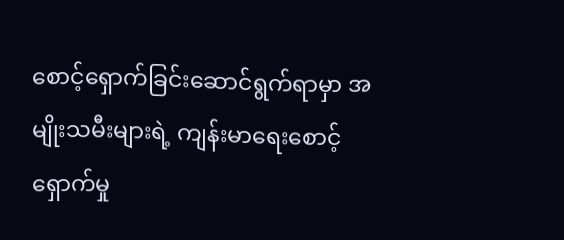စောင့်ရှောက်ခြင်းဆောင်ရွက်ရာမှာ အမျိုးသမီးများရဲ့ ကျန်းမာရေးစောင့်ရှောက်မှု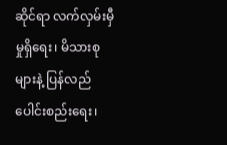ဆိုင်ရာ လက်လှမ်းမှီမှုရှိရေး၊ မိသားစုများနဲ့ ပြန်လည်ပေါင်းစည်းရေး၊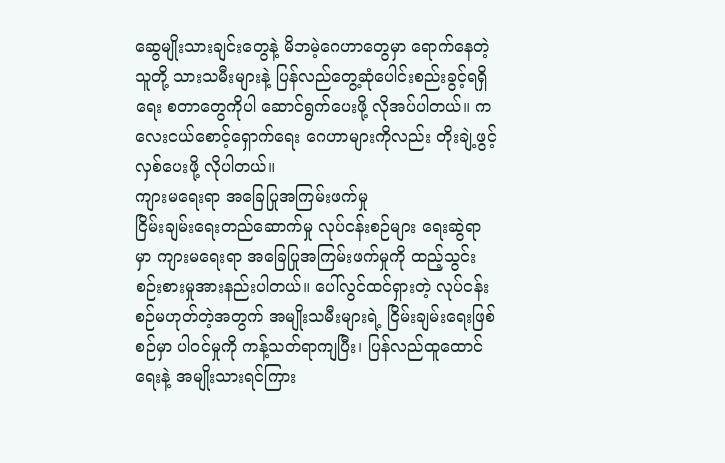ဆွေမျိုးသားချင်းတွေနဲ့ မိဘမဲ့ဂေဟာတွေမှာ ရောက်နေတဲ့ သူတို့ သားသမီးများနဲ့ ပြန်လည်တွေ့ဆုံပေါင်းစည်းခွင့်ရရှိရေး စတာတွေကိုပါ ဆောင်ရွက်ပေးဖို့ လိုအပ်ပါတယ်။ ကလေးငယ်စောင့်ရှောက်ရေး ဂေဟာများကိုလည်း တိုးချဲ့ဖွင့်လှစ်ပေးဖို့ လိုပါတယ်။
ကျားမရေးရာ အခြေပြုအကြမ်းဖက်မှု
ငြိမ်းချမ်းရေးတည်ဆောက်မှု လုပ်ငန်းစဉ်များ ရေးဆွဲရာမှာ ကျားမရေးရာ အခြေပြုအကြမ်းဖက်မှုကို ထည့်သွင်းစဉ်းစားမှုအားနည်းပါတယ်။ ပေါ်လွင်ထင်ရှားတဲ့ လုပ်ငန်းစဉ်မဟုတ်တဲ့အတွက် အမျိုးသမီးများရဲ့ ငြိမ်းချမ်းရေးဖြစ်စဉ်မှာ ပါဝင်မှုကို ကန့်သတ်ရာကျပြီး၊ ပြန်လည်ထူထောင်ရေးနဲ့ အမျိုးသားရင်ကြား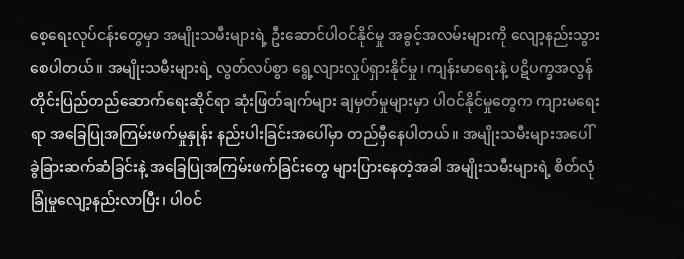စေ့ရေးလုပ်ငန်းတွေမှာ အမျိုးသမီးများရဲ့ ဦးဆောင်ပါဝင်နိုင်မှု အခွင့်အလမ်းများကို လျော့နည်းသွားစေပါတယ်။ အမျိုးသမီးများရဲ့ လွတ်လပ်စွာ ရွေ့လျားလှုပ်ရှားနိုင်မှု၊ ကျန်းမာရေးနဲ့ ပဋိပက္ခအလွန် တိုင်းပြည်တည်ဆောက်ရေးဆိုင်ရာ ဆုံးဖြတ်ချက်များ ချမှတ်မှုများမှာ ပါဝင်နိုင်မှုတွေက ကျားမရေးရာ အခြေပြုအကြမ်းဖက်မှုနှုန်း နည်းပါးခြင်းအပေါ်မှာ တည်မှီနေပါတယ်။ အမျိုးသမီးများအပေါ် ခွဲခြားဆက်ဆံခြင်းနဲ့ အခြေပြုအကြမ်းဖက်ခြင်းတွေ များပြားနေတဲ့အခါ အမျိုးသမီးများရဲ့ စိတ်လုံခြုံမှုလျော့နည်းလာပြီး၊ ပါဝင်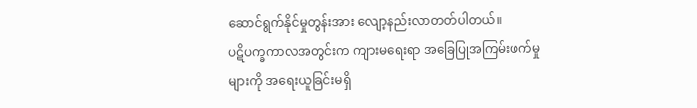ဆောင်ရွက်နိုင်မှုတွန်းအား လျော့နည်းလာတတ်ပါတယ်။
ပဋိပက္ခကာလအတွင်းက ကျားမရေးရာ အခြေပြုအကြမ်းဖက်မှုများကို အရေးယူခြင်းမရှိ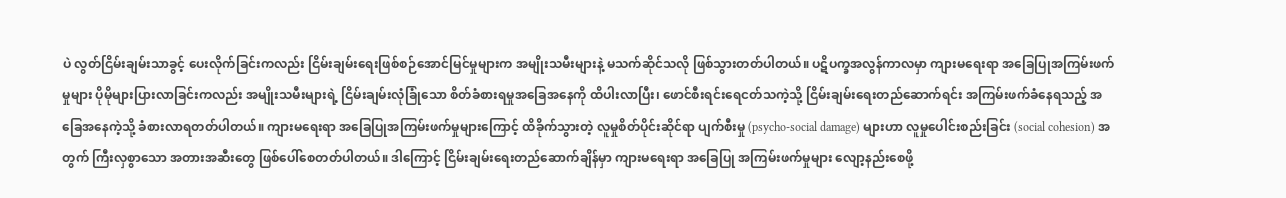ပဲ လွတ်ငြိမ်းချမ်းသာခွင့် ပေးလိုက်ခြင်းကလည်း ငြိမ်းချမ်းရေးဖြစ်စဉ်အောင်မြင်မှုများက အမျိုးသမီးများနဲ့ မသက်ဆိုင်သလို ဖြစ်သွားတတ်ပါတယ်။ ပဋိပက္ခအလွန်ကာလမှာ ကျားမရေးရာ အခြေပြုအကြမ်းဖက်မှုများ ပိုမိုများပြားလာခြင်းကလည်း အမျိုးသမီးများရဲ့ ငြိမ်းချမ်းလုံခြုံသော စိတ်ခံစားရမှုအခြေအနေကို ထိပါးလာပြီး၊ ဖောင်စီးရင်းရေငတ်သကဲ့သို့ ငြိမ်းချမ်းရေးတည်ဆောက်ရင်း အကြမ်းဖက်ခံနေရသည့် အခြေအနေကဲ့သို့ ခံစားလာရတတ်ပါတယ်။ ကျားမရေးရာ အခြေပြုအကြမ်းဖက်မှုများကြောင့် ထိခိုက်သွားတဲ့ လူမှုစိတ်ပိုင်းဆိုင်ရာ ပျက်စီးမှု (psycho-social damage) များဟာ လူမှုပေါင်းစည်းခြင်း (social cohesion) အတွက် ကြီးလှစွာသော အတားအဆီးတွေ ဖြစ်ပေါ်စေတတ်ပါတယ်။ ဒါကြောင့် ငြိမ်းချမ်းရေးတည်ဆောက်ချိန်မှာ ကျားမရေးရာ အခြေပြု အကြမ်းဖက်မှုများ လျော့နည်းစေဖို့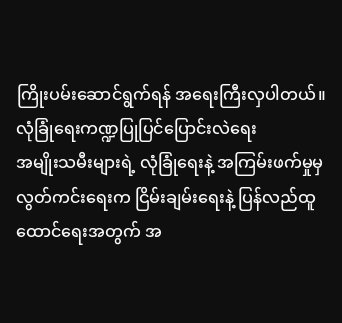ကြိုးပမ်းဆောင်ရွက်ရန် အရေးကြီးလှပါတယ်။
လုံခြုံရေးကဏ္ဍပြုပြင်ပြောင်းလဲရေး
အမျိုးသမီးများရဲ့ လုံခြုံရေးနဲ့ အကြမ်းဖက်မှုမှ လွတ်ကင်းရေးက ငြိမ်းချမ်းရေးနဲ့ ပြန်လည်ထူထောင်ရေးအတွက် အ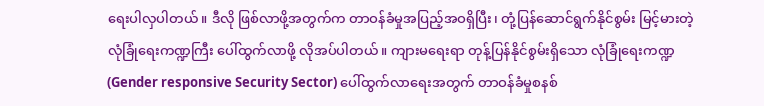ရေးပါလှပါတယ်။ ဒီလို ဖြစ်လာဖို့အတွက်က တာဝန်ခံမှုအပြည့်အဝရှိပြီး၊ တုံ့ပြန်ဆောင်ရွက်နိုင်စွမ်း မြင့်မားတဲ့ လုံခြုံရေးကဏ္ဍကြီး ပေါ်ထွက်လာဖို့ လိုအပ်ပါတယ်။ ကျားမရေးရာ တုန့်ပြန်နိုင်စွမ်းရှိသော လုံခြုံရေးကဏ္ဍ (Gender responsive Security Sector) ပေါ်ထွက်လာရေးအတွက် တာဝန်ခံမှုစနစ်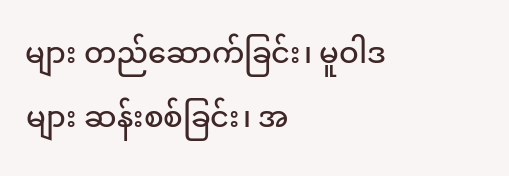များ တည်ဆောက်ခြင်း၊ မူဝါဒများ ဆန်းစစ်ခြင်း၊ အ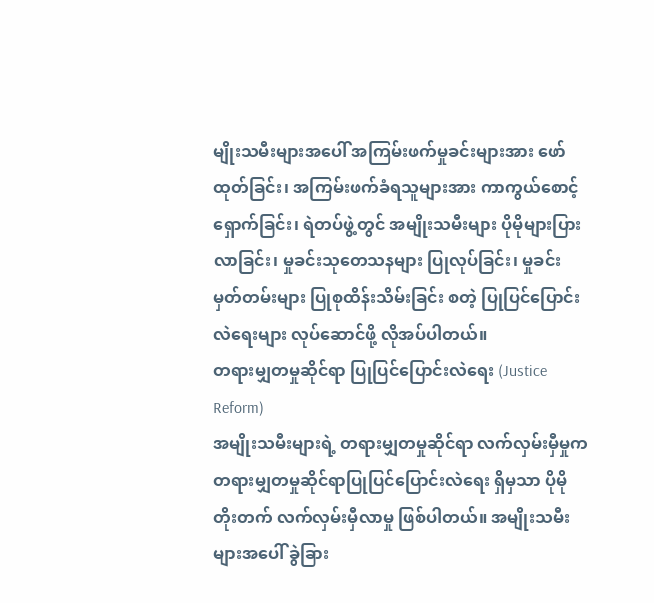မျိုးသမီးများအပေါ် အကြမ်းဖက်မှုခင်းများအား ဖော်ထုတ်ခြင်း၊ အကြမ်းဖက်ခံရသူများအား ကာကွယ်စောင့်ရှောက်ခြင်း၊ ရဲတပ်ဖွဲ့တွင် အမျိုးသမီးများ ပိုမိုများပြားလာခြင်း၊ မှုခင်းသုတေသနများ ပြုလုပ်ခြင်း၊ မှုခင်းမှတ်တမ်းများ ပြုစုထိန်းသိမ်းခြင်း စတဲ့ ပြုပြင်ပြောင်းလဲရေးများ လုပ်ဆောင်ဖို့ လိုအပ်ပါတယ်။
တရားမျှတမှုဆိုင်ရာ ပြုပြင်ပြောင်းလဲရေး (Justice Reform)
အမျိုးသမီးများရဲ့ တရားမျှတမှုဆိုင်ရာ လက်လှမ်းမှီမှုက တရားမျှတမှုဆိုင်ရာပြုပြင်ပြောင်းလဲရေး ရှိမှသာ ပိုမိုတိုးတက် လက်လှမ်းမှီလာမှု ဖြစ်ပါတယ်။ အမျိုးသမီးများအပေါ် ခွဲခြား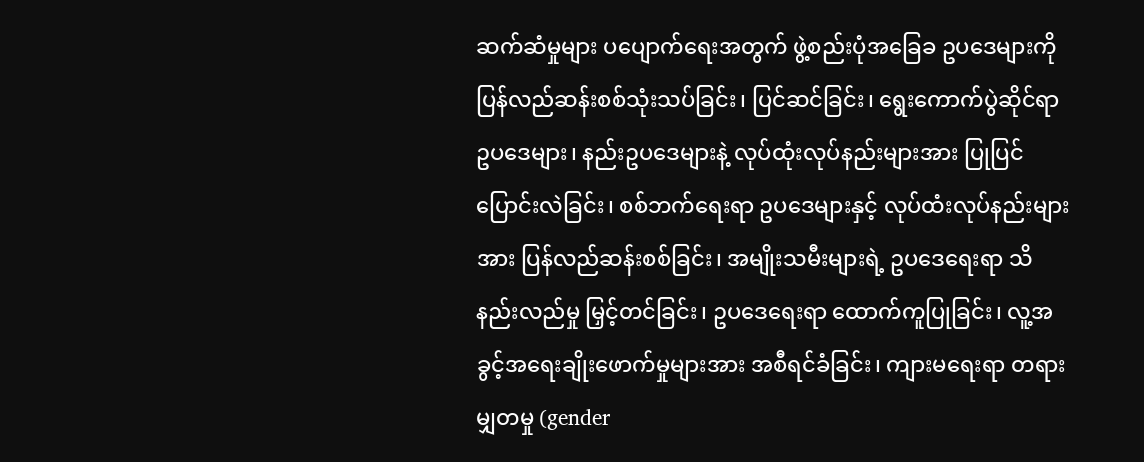ဆက်ဆံမှုများ ပပျောက်ရေးအတွက် ဖွဲ့စည်းပုံအခြေခ ဥပဒေများကို ပြန်လည်ဆန်းစစ်သုံးသပ်ခြင်း၊ ပြင်ဆင်ခြင်း၊ ရွေးကောက်ပွဲဆိုင်ရာ ဥပဒေများ၊ နည်းဥပဒေများနဲ့ လုပ်ထုံးလုပ်နည်းများအား ပြုပြင်ပြောင်းလဲခြင်း၊ စစ်ဘက်ရေးရာ ဥပဒေများနှင့် လုပ်ထံးလုပ်နည်းများအား ပြန်လည်ဆန်းစစ်ခြင်း၊ အမျိုးသမီးများရဲ့ ဥပဒေရေးရာ သိနည်းလည်မှု မြှင့်တင်ခြင်း၊ ဥပဒေရေးရာ ထောက်ကူပြုခြင်း၊ လူ့အခွင့်အရေးချိုးဖောက်မှုများအား အစီရင်ခံခြင်း၊ ကျားမရေးရာ တရားမျှတမှု (gender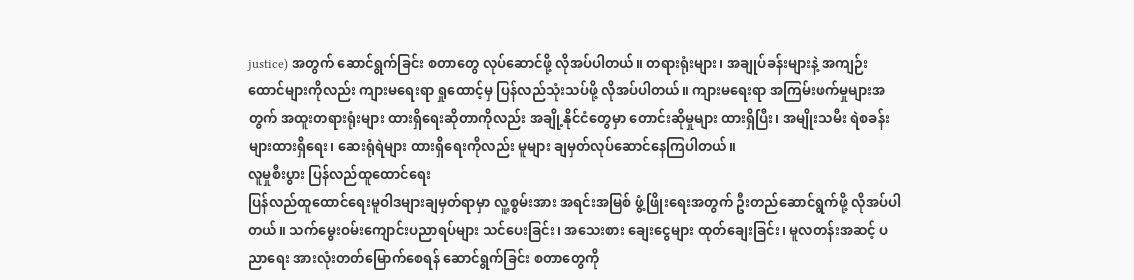justice) အတွက် ဆောင်ရွက်ခြင်း စတာတွေ လုပ်ဆောင်ဖို့ လိုအပ်ပါတယ်။ တရားရုံးများ၊ အချုပ်ခန်းများနဲ့ အကျဉ်းထောင်များကိုလည်း ကျားမရေးရာ ရှုထောင့်မှ ပြန်လည်သုံးသပ်ဖို့ လိုအပ်ပါတယ်။ ကျားမရေးရာ အကြမ်းဖက်မှုများအတွက် အထူးတရားရုံးများ ထားရှိရေးဆိုတာကိုလည်း အချို့နိုင်ငံတွေမှာ တောင်းဆိုမှုများ ထားရှိပြီး၊ အမျိုးသမီး ရဲစခန်းများထားရှိရေး၊ ဆေးရုံရဲများ ထားရှိရေးကိုလည်း မူများ ချမှတ်လုပ်ဆောင်နေကြပါတယ်။
လူမှုစီးပွား ပြန်လည်ထူထောင်ရေး
ပြန်လည်ထူထောင်ရေးမူဝါဒများချမှတ်ရာမှာ လူ့စွမ်းအား အရင်းအမြစ် ဖွံ့ဖြိုးရေးအတွက် ဦးတည်ဆောင်ရွက်ဖို့ လိုအပ်ပါတယ်။ သက်မွေးဝမ်းကျောင်းပညာရပ်များ သင်ပေးခြင်း၊ အသေးစား ချေးငွေများ ထုတ်ချေးခြင်း၊ မူလတန်းအဆင့် ပညာရေး အားလုံးတတ်မြောက်စေရန် ဆောင်ရွက်ခြင်း စတာတွေကို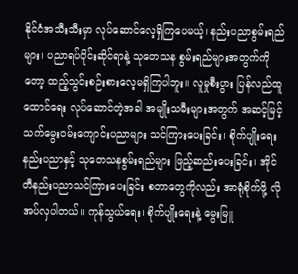နိုင်ငံအသီးသီးမှာ လုပ်ဆောင်လေ့ရှိကြပေမယ့်၊ နည်းပညာစွမ်းရည်များ၊ ပညာရပ်ပိုင်းဆိုင်ရာနဲ့ သုတေသန စွမ်းရည်များအတွက်ကိုတော့ ထည့်သွင်းစဉ်းစားလေ့မရှိကြပါဘူး။ လူမှုစီးပွား ပြန်လည်ထူထောင်ရေး လုပ်ဆောင်တဲ့အခါ အမျိုးသမီးများအတွက် အဆင့်မြင့် သက်မွေးဝမ်းကျောင်းပညာများ သင်ကြားပေးခြင်း၊ စိုက်ပျိုးရေးနည်းပညာနှင့် သုတေသနစွမ်းရည်များ ဖြည့်ဆည်းပေးခြင်း၊ အိုင်တီနည်းပညာသင်ကြားပေးခြင်း စတာတွေကိုလည်း အာရုံစိုက်ဖို့ လိုအပ်လှပါတယ်။ ကုန်သွယ်ရေး၊ စိုက်ပျိုးရေးနဲ့ မွေးမြူ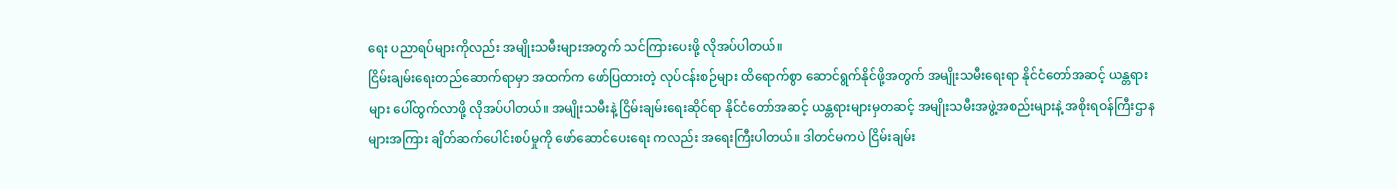ရေး ပညာရပ်များကိုလည်း အမျိုးသမီးများအတွက် သင်ကြားပေးဖို့ လိုအပ်ပါတယ်။
ငြိမ်းချမ်းရေးတည်ဆောက်ရာမှာ အထက်က ဖော်ပြထားတဲ့ လုပ်ငန်းစဉ်များ ထိရောက်စွာ ဆောင်ရွက်နိုင်ဖို့အတွက် အမျိုးသမီးရေးရာ နိုင်ငံတော်အဆင့် ယန္တရားများ ပေါ်ထွက်လာဖို့ လိုအပ်ပါတယ်။ အမျိုးသမီးနဲ့ ငြိမ်းချမ်းရေးဆိုင်ရာ နိုင်ငံတော်အဆင့် ယန္တရားများမှတဆင့် အမျိုးသမီးအဖွဲ့အစည်းများနဲ့ အစိုးရဝန်ကြီးဌာနများအကြား ချိတ်ဆက်ပေါင်းစပ်မှုကို ဖော်ဆောင်ပေးရေး ကလည်း အရေးကြီးပါတယ်။ ဒါတင်မကပဲ ငြိမ်းချမ်း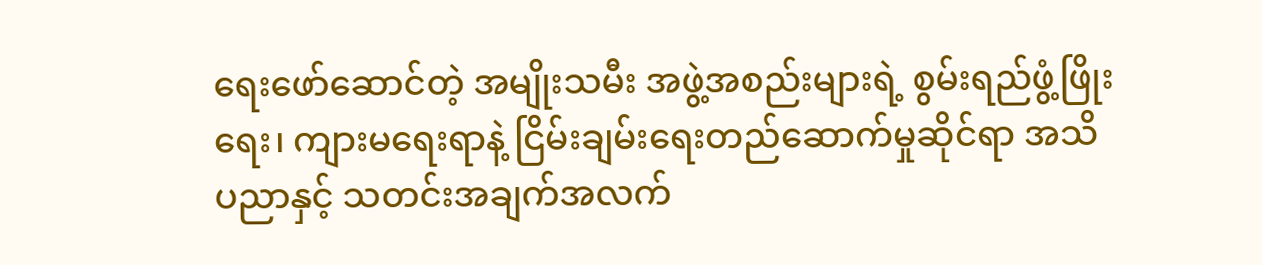ရေးဖော်ဆောင်တဲ့ အမျိုးသမီး အဖွဲ့အစည်းများရဲ့ စွမ်းရည်ဖွံ့ဖြိုးရေး၊ ကျားမရေးရာနဲ့ ငြိမ်းချမ်းရေးတည်ဆောက်မှုဆိုင်ရာ အသိပညာနှင့် သတင်းအချက်အလက်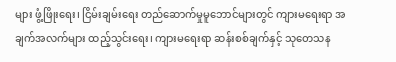များ ဖွံ့ဖြိုးရေး၊ ငြိမ်းချမ်းရေး တည်ဆောက်မှုမူဘောင်များတွင် ကျားမရေးရာ အချက်အလက်များ ထည့်သွင်းရေး၊ ကျားမရေးရာ ဆန်းစစ်ချက်နှင့် သုတေသန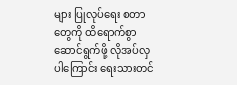များ ပြုလုပ်ရေး စတာတွေကို ထိရောက်စွာ ဆောင်ရွက်ဖို့ လိုအပ်လှပါကြောင်း ရေးသားတင်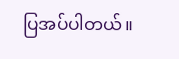ပြအပ်ပါတယ်။